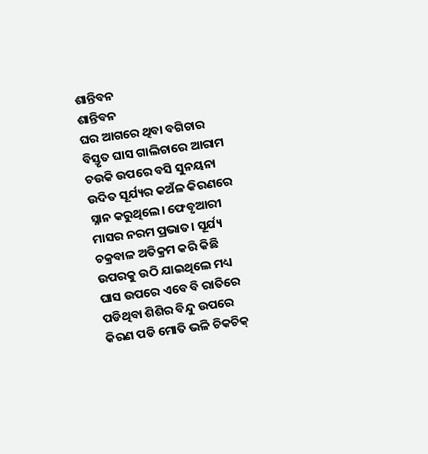ଶାନ୍ତିବନ
ଶାନ୍ତିବନ
ଘର ଆଗରେ ଥିବା ବଗିଚାର ବିସ୍ତୃତ ଘାସ ଗାଲିଚାରେ ଆରାମ ଚଉକି ଉପରେ ବସି ସୁନୟନା ଉଦିତ ସୂର୍ଯ୍ୟର କଅଁଳ କିରଣରେ ସ୍ନାନ କରୁଥିଲେ। ଫେବୃଆରୀ ମାସର ନରମ ପ୍ରଭାତ। ସୂର୍ଯ୍ୟ ଚକ୍ରବାଳ ଅତିକ୍ରମ କରି କିଛି ଉପରକୁ ଉଠି ଯାଇଥିଲେ ମଧ୍ୟ ଘାସ ଉପରେ ଏବେ ବି ରାତିରେ ପଡିଥିବା ଶିଶିର ବିନ୍ଦୁ ଉପରେ କିରଣ ପଡି ମୋତି ଭଳି ଚିକଚିକ୍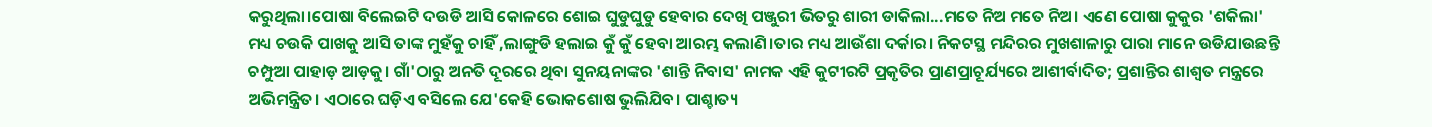କରୁଥିଲା।ପୋଷା ବିଲେଇଟି ଦଉଡି ଆସି କୋଳରେ ଶୋଇ ଘୁଡୁଘୁଡୁ ହେବାର ଦେଖି ପଞ୍ଜୁରୀ ଭିତରୁ ଶାରୀ ଡାକିଲା...ମତେ ନିଅ ମତେ ନିଅ। ଏଣେ ପୋଷା କୁକୁର 'ଶକିଲା' ମଧ୍ୟ ଚଉକି ପାଖକୁ ଆସି ତାଙ୍କ ମୁହଁକୁ ଚାହିଁ ,ଲାଙ୍ଗୁଡି ହଲାଇ କୁଁ କୁଁ ହେବା ଆରମ୍ଭ କଲାଣି।ତାର ମଧ୍ୟ ଆଉଁଶା ଦର୍କାର। ନିକଟସ୍ଥ ମନ୍ଦିରର ମୁଖଶାଳାରୁ ପାରା ମାନେ ଉଡିଯାଉଛନ୍ତି ଚମ୍ପୁଆ ପାହାଡ଼ ଆଡ଼କୁ। ଗାଁ'ଠାରୁ ଅନତି ଦୂରରେ ଥିବା ସୁନୟନାଙ୍କର 'ଶାନ୍ତି ନିବାସ' ନାମକ ଏହି କୁଟୀରଟି ପ୍ରକୃତିର ପ୍ରାଣପ୍ରାଚୂର୍ଯ୍ୟରେ ଆଶୀର୍ବାଦିତ; ପ୍ରଶାନ୍ତିର ଶାଶ୍ବତ ମନ୍ତ୍ରରେ ଅଭିମନ୍ତ୍ରିତ। ଏଠାରେ ଘଡ଼ିଏ ବସିଲେ ଯେ'କେହି ଭୋକଶୋଷ ଭୁଲିଯିବ। ପାଶ୍ଚାତ୍ୟ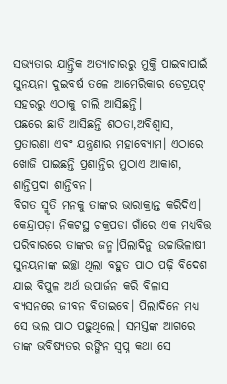ସଭ୍ୟତାର ଯାନ୍ତ୍ରିକ ଅତ୍ୟାଚାରରୁ ମୁକ୍ତି ପାଇବାପାଇଁ ସୁନୟନା ଦୁଇବର୍ଷ ତଳେ ଆମେରିକାର ଡେଟ୍ରୟଟ୍ ସହରରୁ ଏଠାକୁ ଚାଲି ଆସିଛନ୍ତି।
ପଛରେ ଛାଡି ଆସିଛନ୍ତି ଶଠତା,ଅବିଶ୍ବାସ, ପ୍ରତାରଣା ଏବଂ ଯନ୍ତ୍ରଣାର ମହାବ୍ୟୋମ। ଏଠାରେ ଖୋଜି ପାଇଛନ୍ତି ପ୍ରଶାନ୍ତିର ମୁଠାଏ ଆକାଶ, ଶାନ୍ତିପ୍ରଦା ଶାନ୍ତିବନ।
ବିଗତ ସ୍ମୃତି ମନକୁ ତାଙ୍କର ଭାରାକ୍ରାନ୍ତ କରିଦିଏ। କେନ୍ଦ୍ରାପଡ଼ା ନିକଟସ୍ଥ ଚକ୍ରପଡା ଗାଁରେ ଏକ ମଧ୍ୟବିତ୍ତ ପରିବାରରେ ତାଙ୍କର ଜନ୍ମ।ପିଲାଦିନୁ ଉଚ୍ଚାଭିଳାଷୀ ସୁନୟନାଙ୍କ ଇଚ୍ଛା ଥିଲା ବହୁତ ପାଠ ପଢ଼ି ବିଦେଶ ଯାଇ ବିପୁଳ ଅର୍ଥ ଉପାର୍ଜନ କରି ବିଳାସ ବ୍ୟସନରେ ଜୀବନ ବିତାଇବେ। ପିଲାଦିନେ ମଧ୍ୟ ସେ ଭଲ ପାଠ ପଢ଼ୁଥିଲେ। ସମସ୍ତଙ୍କ ଆଗରେ ତାଙ୍କ ଭବିଷ୍ୟତର ରଙ୍ଗିନ ସ୍ବପ୍ନ କଥା ସେ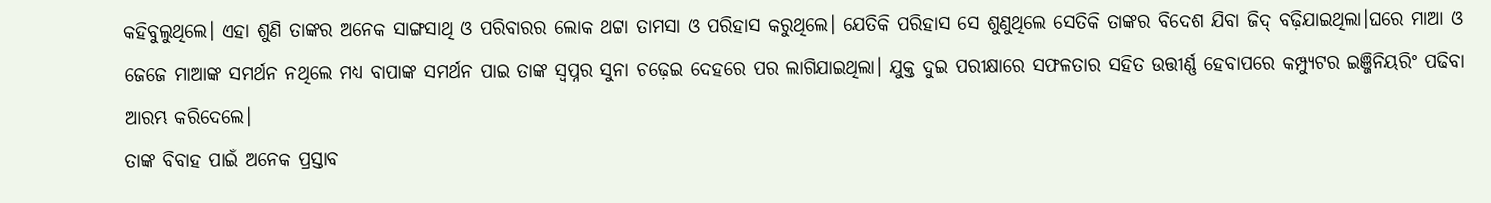କହିବୁଲୁଥିଲେ। ଏହା ଶୁଣି ତାଙ୍କର ଅନେକ ସାଙ୍ଗସାଥି ଓ ପରିବାରର ଲୋକ ଥଟ୍ଟା ତାମସା ଓ ପରିହାସ କରୁଥିଲେ। ଯେତିକି ପରିହାସ ସେ ଶୁଣୁଥିଲେ ସେତିକି ତାଙ୍କର ବିଦେଶ ଯିବା ଜିଦ୍ ବଢ଼ିଯାଇଥିଲା।ଘରେ ମାଆ ଓ ଜେଜେ ମାଆଙ୍କ ସମର୍ଥନ ନଥିଲେ ମଧ୍ୟ ବାପାଙ୍କ ସମର୍ଥନ ପାଇ ତାଙ୍କ ସ୍ବପ୍ନର ସୁନା ଚଢ଼େଇ ଦେହରେ ପର ଲାଗିଯାଇଥିଲା। ଯୁକ୍ତ ଦୁଇ ପରୀକ୍ଷାରେ ସଫଳତାର ସହିତ ଉତ୍ତୀର୍ଣ୍ଣ ହେବାପରେ କମ୍ପ୍ୟୁଟର ଇଞ୍ଜିନିୟରିଂ ପଢିବା ଆରମ୍ଭ କରିଦେଲେ।
ତାଙ୍କ ବିବାହ ପାଇଁ ଅନେକ ପ୍ରସ୍ତାବ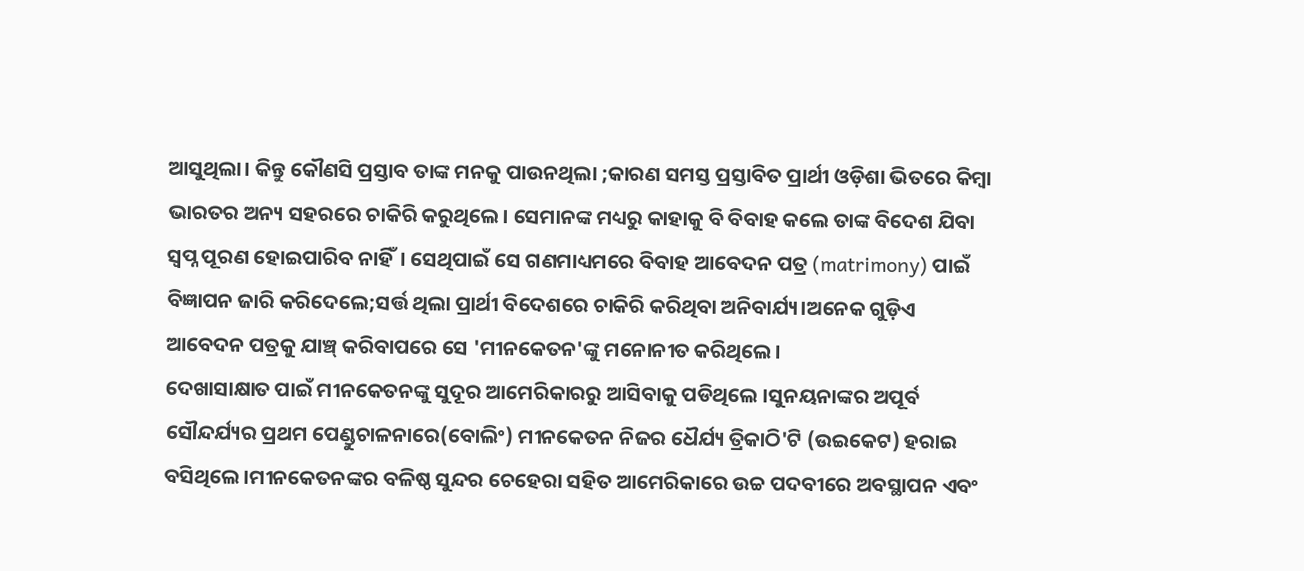ଆସୁଥିଲା। କିନ୍ତୁ କୌଣସି ପ୍ରସ୍ତାବ ତାଙ୍କ ମନକୁ ପାଉନଥିଲା ;କାରଣ ସମସ୍ତ ପ୍ରସ୍ତାବିତ ପ୍ରାର୍ଥୀ ଓଡ଼ିଶା ଭିତରେ କିମ୍ବା ଭାରତର ଅନ୍ୟ ସହରରେ ଚାକିରି କରୁଥିଲେ। ସେମାନଙ୍କ ମଧ୍ୟରୁ କାହାକୁ ବି ବିବାହ କଲେ ତାଙ୍କ ବିଦେଶ ଯିବା ସ୍ବପ୍ନ ପୂରଣ ହୋଇପାରିବ ନାହିଁ। ସେଥିପାଇଁ ସେ ଗଣମାଧ୍ୟମରେ ବିବାହ ଆବେଦନ ପତ୍ର (matrimony) ପାଇଁ ବିଜ୍ଞାପନ ଜାରି କରିଦେଲେ;ସର୍ତ୍ତ ଥିଲା ପ୍ରାର୍ଥୀ ବିଦେଶରେ ଚାକିରି କରିଥିବା ଅନିବାର୍ଯ୍ୟ।ଅନେକ ଗୁଡ଼ିଏ ଆବେଦନ ପତ୍ରକୁ ଯାଞ୍ଚ୍ କରିବାପରେ ସେ 'ମୀନକେତନ'ଙ୍କୁ ମନୋନୀତ କରିଥିଲେ।
ଦେଖାସାକ୍ଷାତ ପାଇଁ ମୀନକେତନଙ୍କୁ ସୁଦୂର ଆମେରିକାରରୁ ଆସିବାକୁ ପଡିଥିଲେ ।ସୁନୟନାଙ୍କର ଅପୂର୍ବ ସୌନ୍ଦର୍ଯ୍ୟର ପ୍ରଥମ ପେଣ୍ଡୁଚାଳନାରେ(ବୋଲିଂ) ମୀନକେତନ ନିଜର ଧୈର୍ଯ୍ୟ ତ୍ରିକାଠି'ଟି (ଉଇକେଟ) ହରାଇ ବସିଥିଲେ।ମୀନକେତନଙ୍କର ବଳିଷ୍ଠ ସୁନ୍ଦର ଚେହେରା ସହିତ ଆମେରିକାରେ ଉଚ୍ଚ ପଦବୀରେ ଅବସ୍ଥାପନ ଏବଂ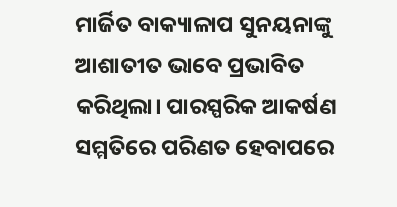ମାର୍ଜିତ ବାକ୍ୟାଳାପ ସୁନୟନାଙ୍କୁ ଆଶାତୀତ ଭାବେ ପ୍ରଭାବିତ କରିଥିଲା। ପାରସ୍ପରିକ ଆକର୍ଷଣ ସମ୍ମତିରେ ପରିଣତ ହେବାପରେ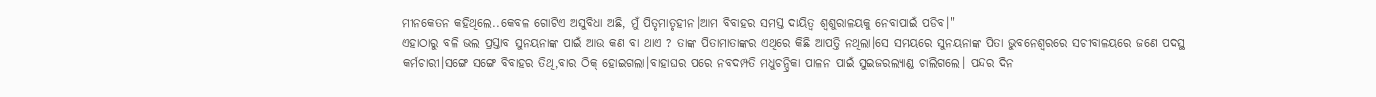ମୀନକେତନ କହିଥିଲେ..କେବଳ ଗୋଟିଏ ଅସୁବିଧା ଅଛି, ମୁଁ ପିତୃମାତୃହୀନ।ଆମ ବିବାହର ସମସ୍ତ ଦାୟିତ୍ବ ଶ୍ବଶୁରାଳୟକୁ ନେବାପାଇଁ ପଡିବ।"
ଏହାଠାରୁ ବଳି ଭଲ ପ୍ରସ୍ତାବ ସୁନୟନାଙ୍କ ପାଇଁ ଆଉ କଣ ବା ଥାଏ ? ତାଙ୍କ ପିତାମାତାଙ୍କର ଏଥିରେ କିଛି ଆପତ୍ତି ନଥିଲା।ସେ ସମୟରେ ସୁନୟନାଙ୍କ ପିତା ଭୁବନେଶ୍ବରରେ ସଚୀବାଳୟରେ ଜଣେ ପଦସ୍ଥ କର୍ମଚାରୀ।ସଙ୍ଗେ ସଙ୍ଗେ ବିବାହର ତିଥି,ବାର ଠିକ୍ ହୋଇଗଲା।ବାହାଘର ପରେ ନବଦମ୍ପତି ମଧୁଚନ୍ଦ୍ରିକା ପାଳନ ପାଇଁ ସୁଇଜରଲ୍ୟାଣ୍ଡ ଚାଲିଗଲେ। ପନ୍ଦର ଦିନ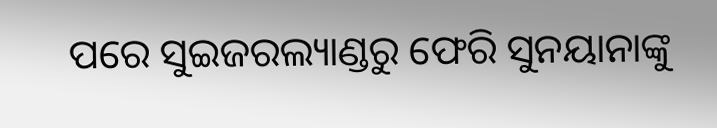ପରେ ସୁଇଜରଲ୍ୟାଣ୍ଡରୁ ଫେରି ସୁନୟାନାଙ୍କୁ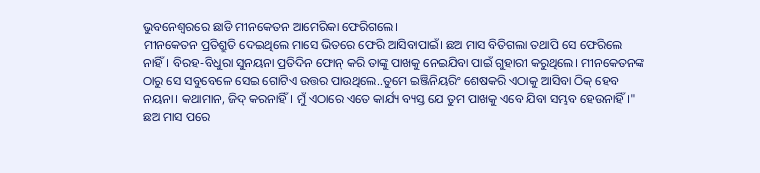ଭୁବନେଶ୍ୱରରେ ଛାଡି ମୀନକେତନ ଆମେରିକା ଫେରିଗଲେ।
ମୀନକେତନ ପ୍ରତିଶ୍ରୁତି ଦେଇଥିଲେ ମାସେ ଭିତରେ ଫେରି ଆସିବାପାଇଁ। ଛଅ ମାସ ବିତିଗଲା ତଥାପି ସେ ଫେରିଲେ ନାହିଁ। ବିରହ-ବିଧୁରା ସୁନୟନା ପ୍ରତିଦିନ ଫୋନ୍ କରି ତାଙ୍କୁ ପାଖକୁ ନେଇଯିବା ପାଇଁ ଗୁହାରୀ କରୁଥିଲେ। ମୀନକେତନଙ୍କ ଠାରୁ ସେ ସବୁବେଳେ ସେଇ ଗୋଟିଏ ଉତ୍ତର ପାଉଥିଲେ..ତୁମେ ଇଞ୍ଜିନିୟରିଂ ଶେଷକରି ଏଠାକୁ ଆସିବା ଠିକ୍ ହେବ ନୟନା। କଥାମାନ, ଜିଦ୍ କରନାହିଁ। ମୁଁ ଏଠାରେ ଏତେ କାର୍ଯ୍ୟ ବ୍ୟସ୍ତ ଯେ ତୁମ ପାଖକୁ ଏବେ ଯିବା ସମ୍ଭବ ହେଉନାହିଁ।"
ଛଅ ମାସ ପରେ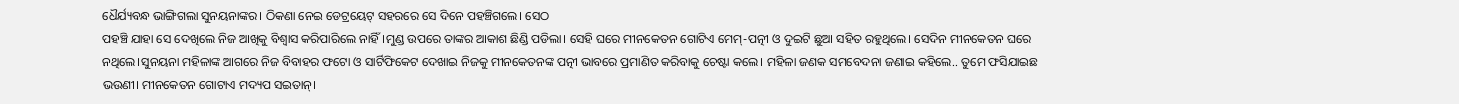ଧୈର୍ଯ୍ୟବନ୍ଧ ଭାଙ୍ଗିଗଲା ସୁନୟନାଙ୍କର। ଠିକଣା ନେଇ ଡେଟ୍ରୟେଟ୍ ସହରରେ ସେ ଦିନେ ପହଞ୍ଚିଗଲେ। ସେଠ
ପହଞ୍ଚି ଯାହା ସେ ଦେଖିଲେ ନିଜ ଆଖିକୁ ବିଶ୍ବାସ କରିପାରିଲେ ନାହିଁ।ମୁଣ୍ଡ ଉପରେ ତାଙ୍କର ଆକାଶ ଛିଣ୍ଡି ପଡିଲା। ସେହି ଘରେ ମୀନକେତନ ଗୋଟିଏ ମେମ୍-ପତ୍ନୀ ଓ ଦୁଇଟି ଛୁଆ ସହିତ ରହୁଥିଲେ। ସେଦିନ ମୀନକେତନ ଘରେ ନଥିଲେ।ସୁନୟନା ମହିଳାଙ୍କ ଆଗରେ ନିଜ ବିବାହର ଫଟୋ ଓ ସାର୍ଟିଫିକେଟ ଦେଖାଇ ନିଜକୁ ମୀନକେତନଙ୍କ ପତ୍ନୀ ଭାବରେ ପ୍ରମାଣିତ କରିବାକୁ ଚେଷ୍ଟା କଲେ। ମହିଳା ଜଣକ ସମବେଦନା ଜଣାଇ କହିଲେ.. ତୁମେ ଫସିଯାଇଛ ଭଉଣୀ। ମୀନକେତନ ଗୋଟାଏ ମଦ୍ୟପ ସଇତାନ୍।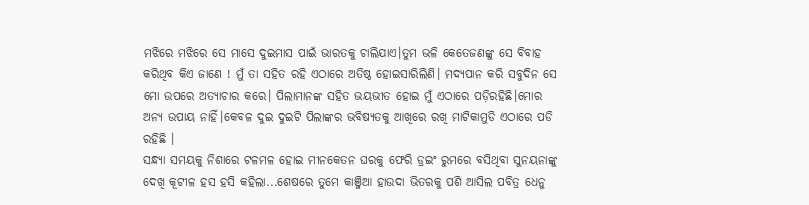ମଝିରେ ମଝିରେ ସେ ମାସେ ଦୁଇମାସ ପାଇଁ ଭାରତକୁ ଚାଲିଯାଏ।ତୁମ ଭଳି କେତେଜଣଙ୍କୁ ସେ ବିବାହ କରିଥିବ କିଏ ଜାଣେ ! ମୁଁ ତା ସହିତ ରହି ଏଠାରେ ଅତିଷ୍ଠ ହୋଇସାରିଲିଣି। ମଦ୍ୟପାନ କରି ସବୁଦିନ ସେ ମୋ ଉପରେ ଅତ୍ୟାଚାର କରେ। ପିଲାମାନଙ୍କ ସହିତ ଭୟଭୀତ ହୋଇ ମୁଁ ଏଠାରେ ପଡ଼ିରହିଛି।ମୋର ଅନ୍ୟ ଉପାୟ ନାହିଁ।କେବଳ ଦୁଇ ଦୁଇଟି ପିଲାଙ୍କର ଭବିଷ୍ୟତକୁ ଆଖିରେ ରଖି ମାଟିକାମୁଡି ଏଠାରେ ପଡି ରହିଛି ।
ସନ୍ଧ୍ୟା ସମୟକୁ ନିଶାରେ ଟଳମଳ ହୋଇ ମୀନକେତନ ଘରକୁ ଫେରି ଡ୍ରଇଂ ରୁମରେ ବସିଥିବା ସୁନୟନାଙ୍କୁ ଦେଖି କୂଟୀଳ ହସ ହସି କହିଲା...ଶେଷରେ ତୁମେ କାଞ୍ଜିଆ ହାଉଦା ଭିତରକୁ ପଶି ଆସିଲ ପବିତ୍ର ଧେନୁ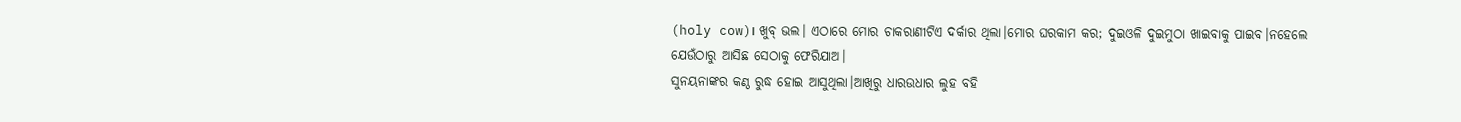(holy cow)। ଖୁବ୍ ଭଲ। ଏଠାରେ ମୋର ଚାକରାଣୀଟିଏ ଦର୍କାର ଥିଲା।ମୋର ଘରକାମ କର; ଦୁଇଓଳି ଦୁଇମୁଠା ଖାଇବାକୁ ପାଇବ।ନହେଲେ ଯେଉଁଠାରୁ ଆସିଛ ସେଠାକୁ ଫେରିଯାଅ।
ସୁନୟନାଙ୍କର କଣ୍ଠ ରୁଦ୍ଧ ହୋଇ ଆସୁଥିଲା।ଆଖିରୁ ଧାରଉଧାର ଲୁହ ବହି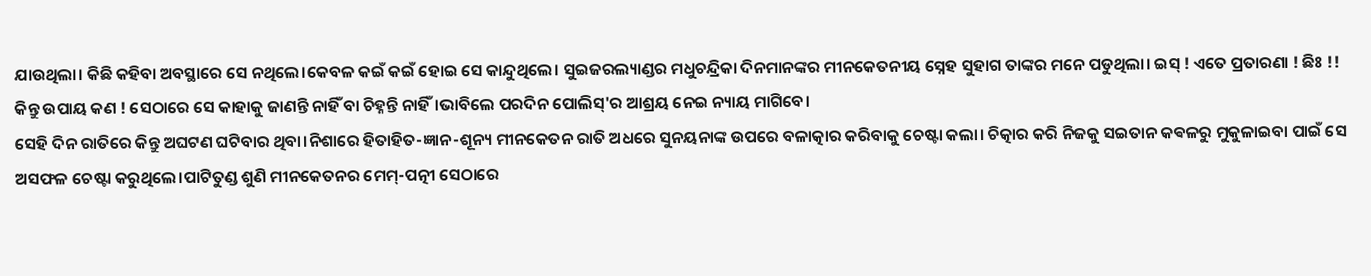ଯାଉଥିଲା। କିଛି କହିବା ଅବସ୍ଥାରେ ସେ ନଥିଲେ।କେବଳ କଇଁ କଇଁ ହୋଇ ସେ କାନ୍ଦୁଥିଲେ। ସୁଇଜରଲ୍ୟାଣ୍ଡର ମଧୁଚନ୍ଦ୍ରିକା ଦିନମାନଙ୍କର ମୀନକେତନୀୟ ସ୍ନେହ ସୁହାଗ ତାଙ୍କର ମନେ ପଡୁଥିଲା। ଇସ୍ ! ଏତେ ପ୍ରତାରଣା ! ଛିଃ !!
କିନ୍ତୁ ଉପାୟ କଣ ! ସେଠାରେ ସେ କାହାକୁ ଜାଣନ୍ତି ନାହିଁ ବା ଚିହ୍ନନ୍ତି ନାହିଁ।ଭାବିଲେ ପରଦିନ ପୋଲିସ୍'ର ଆଶ୍ରୟ ନେଇ ନ୍ୟାୟ ମାଗିବେ।
ସେହି ଦିନ ରାତିରେ କିନ୍ତୁ ଅଘଟଣ ଘଟିବାର ଥିବା।ନିଶାରେ ହିତାହିତ-ଜ୍ଞାନ-ଶୂନ୍ୟ ମୀନକେତନ ରାତି ଅଧରେ ସୁନୟନାଙ୍କ ଉପରେ ବଳାତ୍କାର କରିବାକୁ ଚେଷ୍ଟା କଲା। ଚିତ୍କାର କରି ନିଜକୁ ସଇତାନ କଵଳରୁ ମୁକୁଳାଇବା ପାଇଁ ସେ ଅସଫଳ ଚେଷ୍ଟା କରୁଥିଲେ।ପାଟିତୁଣ୍ଡ ଶୁଣି ମୀନକେତନର ମେମ୍-ପତ୍ନୀ ସେଠାରେ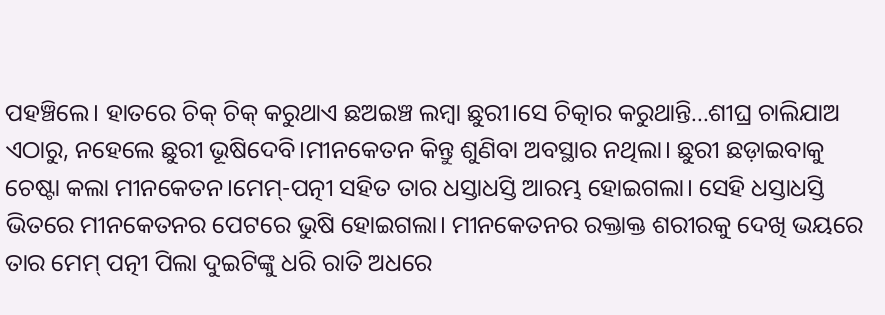ପହଞ୍ଚିଲେ। ହାତରେ ଚିକ୍ ଚିକ୍ କରୁଥାଏ ଛଅଇଞ୍ଚ ଲମ୍ବା ଛୁରୀ।ସେ ଚିତ୍କାର କରୁଥାନ୍ତି...ଶୀଘ୍ର ଚାଲିଯାଅ ଏଠାରୁ, ନହେଲେ ଛୁରୀ ଭୂଷିଦେବି।ମୀନକେତନ କିନ୍ତୁ ଶୁଣିବା ଅବସ୍ଥାର ନଥିଲା। ଛୁରୀ ଛଡ଼ାଇବାକୁ ଚେଷ୍ଟା କଲା ମୀନକେତନ।ମେମ୍-ପତ୍ନୀ ସହିତ ତାର ଧସ୍ତାଧସ୍ତି ଆରମ୍ଭ ହୋଇଗଲା। ସେହି ଧସ୍ତାଧସ୍ତି ଭିତରେ ମୀନକେତନର ପେଟରେ ଭୁଷି ହୋଇଗଲା। ମୀନକେତନର ରକ୍ତାକ୍ତ ଶରୀରକୁ ଦେଖି ଭୟରେ ତାର ମେମ୍ ପତ୍ନୀ ପିଲା ଦୁଇଟିଙ୍କୁ ଧରି ରାତି ଅଧରେ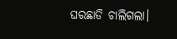ଘରଛାଡି ଚାଲିଗଲା।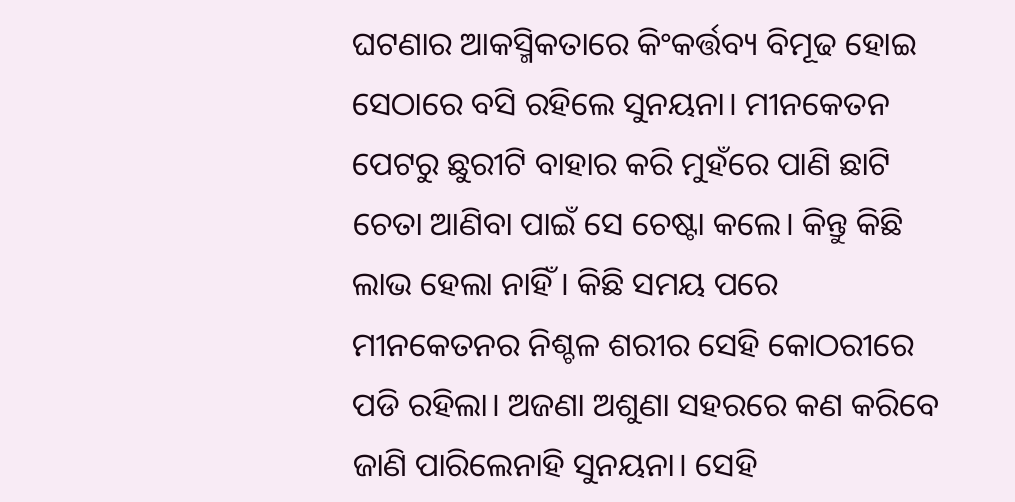ଘଟଣାର ଆକସ୍ମିକତାରେ କିଂକର୍ତ୍ତବ୍ୟ ବିମୂଢ ହୋଇ ସେଠାରେ ବସି ରହିଲେ ସୁନୟନା। ମୀନକେତନ ପେଟରୁ ଛୁରୀଟି ବାହାର କରି ମୁହଁରେ ପାଣି ଛାଟି ଚେତା ଆଣିବା ପାଇଁ ସେ ଚେଷ୍ଟା କଲେ। କିନ୍ତୁ କିଛି ଲାଭ ହେଲା ନାହିଁ । କିଛି ସମୟ ପରେ ମୀନକେତନର ନିଶ୍ଚଳ ଶରୀର ସେହି କୋଠରୀରେ ପଡି ରହିଲା। ଅଜଣା ଅଶୁଣା ସହରରେ କଣ କରିବେ ଜାଣି ପାରିଲେନାହି ସୁନୟନା। ସେହି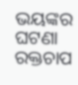ଭୟଙ୍କର ଘଟଣା ରକ୍ତଚାପ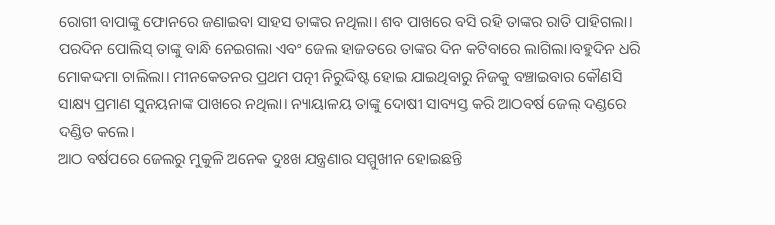ରୋଗୀ ବାପାଙ୍କୁ ଫୋନରେ ଜଣାଇବା ସାହସ ତାଙ୍କର ନଥିଲା। ଶବ ପାଖରେ ବସି ରହି ତାଙ୍କର ରାତି ପାହିଗଲା।
ପରଦିନ ପୋଲିସ୍ ତାଙ୍କୁ ବାନ୍ଧି ନେଇଗଲା ଏବଂ ଜେଲ ହାଜତରେ ତାଙ୍କର ଦିନ କଟିବାରେ ଲାଗିଲା।ବହୁଦିନ ଧରି ମୋକଦ୍ଦମା ଚାଲିଲା। ମୀନକେତନର ପ୍ରଥମ ପତ୍ନୀ ନିରୁଦ୍ଦିଷ୍ଟ ହୋଇ ଯାଇଥିବାରୁ ନିଜକୁ ବଞ୍ଚାଇବାର କୌଣସି ସାକ୍ଷ୍ୟ ପ୍ରମାଣ ସୁନୟନାଙ୍କ ପାଖରେ ନଥିଲା। ନ୍ୟାୟାଳୟ ତାଙ୍କୁ ଦୋଷୀ ସାବ୍ୟସ୍ତ କରି ଆଠବର୍ଷ ଜେଲ୍ ଦଣ୍ଡରେ ଦଣ୍ଡିତ କଲେ।
ଆଠ ବର୍ଷପରେ ଜେଲରୁ ମୁକୁଳି ଅନେକ ଦୁଃଖ ଯନ୍ତ୍ରଣାର ସମ୍ମୁଖୀନ ହୋଇଛନ୍ତି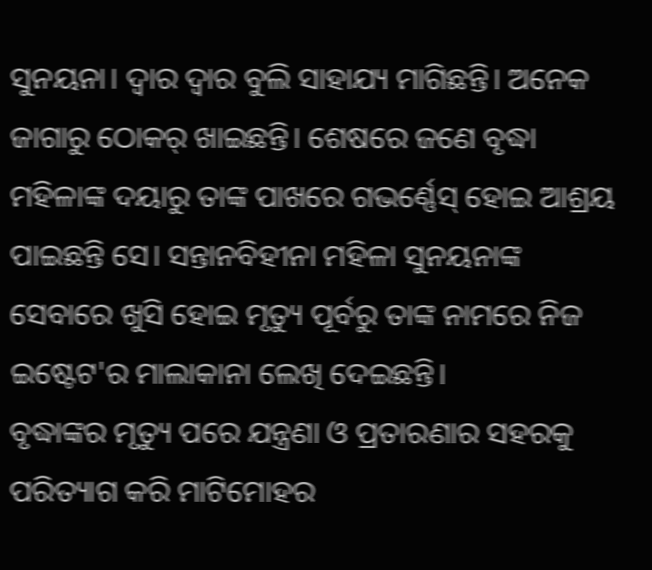ସୁନୟନା। ଦ୍ବାର ଦ୍ବାର ବୁଲି ସାହାଯ୍ୟ ମାଗିଛନ୍ତି। ଅନେକ ଜାଗାରୁ ଠୋକର୍ ଖାଇଛନ୍ତି। ଶେଷରେ ଜଣେ ବୃଦ୍ଧା ମହିଳାଙ୍କ ଦୟାରୁ ତାଙ୍କ ପାଖରେ ଗଭର୍ଣ୍ଣେସ୍ ହୋଇ ଆଶ୍ରୟ ପାଇଛନ୍ତି ସେ। ସନ୍ତାନବିହୀନା ମହିଳା ସୁନୟନାଙ୍କ ସେବାରେ ଖୁସି ହୋଇ ମୃତ୍ୟୁ ପୂର୍ବରୁ ତାଙ୍କ ନାମରେ ନିଜ ଇଷ୍ଟେଟ'ର ମାଲାକାନା ଲେଖି ଦେଇଛନ୍ତି।
ବୃଦ୍ଧାଙ୍କର ମୃତ୍ୟୁ ପରେ ଯନ୍ତ୍ରଣା ଓ ପ୍ରତାରଣାର ସହରକୁ ପରିତ୍ୟାଗ କରି ମାଟିମୋହର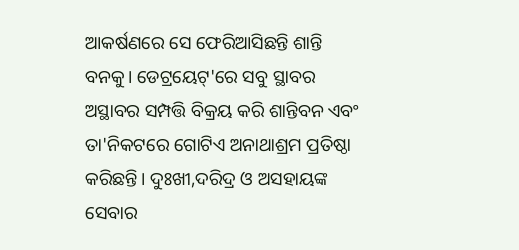ଆକର୍ଷଣରେ ସେ ଫେରିଆସିଛନ୍ତି ଶାନ୍ତି ବନକୁ। ଡେଟ୍ରୟେଟ୍'ରେ ସବୁ ସ୍ଥାବର ଅସ୍ଥାବର ସମ୍ପତ୍ତି ବିକ୍ରୟ କରି ଶାନ୍ତିବନ ଏବଂ ତା'ନିକଟରେ ଗୋଟିଏ ଅନାଥାଶ୍ରମ ପ୍ରତିଷ୍ଠା କରିଛନ୍ତି। ଦୁଃଖୀ,ଦରିଦ୍ର ଓ ଅସହାୟଙ୍କ ସେବାର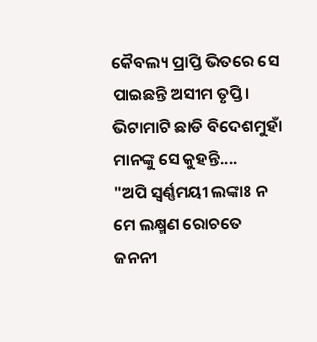କୈବଲ୍ୟ ପ୍ରାପ୍ତି ଭିତରେ ସେ ପାଇଛନ୍ତି ଅସୀମ ତୃପ୍ତି। ଭିଟାମାଟି ଛାଡି ବିଦେଶମୁହାଁ ମାନଙ୍କୁ ସେ କୁହନ୍ତି....
"ଅପି ସ୍ଵର୍ଣ୍ଣମୟୀ ଲଙ୍କାଃ ନ ମେ ଲକ୍ଷ୍ମଣ ରୋଚତେ
ଜନନୀ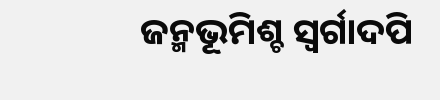ଜନ୍ମଭୂମିଶ୍ଚ ସ୍ବର୍ଗାଦପି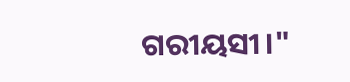ଗରୀୟସୀ।"